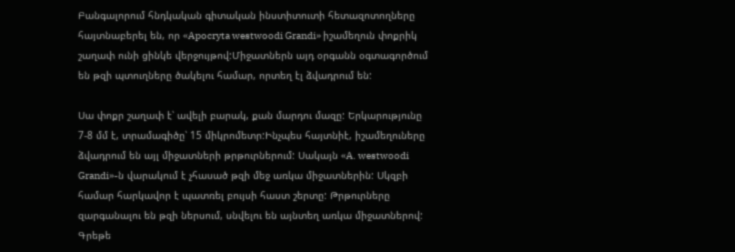Բանգալորում հնդկական գիտական ինստիտուտի հետազոտողները հայտնաբերել են, որ «Apocryta westwoodi Grandi» իշամեղուն փոքրիկ շաղափ ունի ցինկե վերջույթով:Միջատներն այդ օրգանն օգտագործում են թզի պտուղները ծակելու համար, որտեղ էլ ձվադրում են:

Սա փոքր շաղափ է՝ ավելի բարակ, քան մարդու մազը: Երկարությունը 7-8 մմ է, տրամագիծը՝ 15 միկրոմետր:Ինչպես հայտնիէ, իշամեղուները ձվադրում են այլ միջատների թրթուրներում: Սակայն «A. westwoodi Grandi»-ն վարակում է չհասած թզի մեջ առկա միջատներին: Սկզբի համար հարկավոր է պատռել բույսի հաստ շերտը: Թրթուրները զարգանալու են թզի ներսում, սնվելու են այնտեղ առկա միջատներով: Գրեթե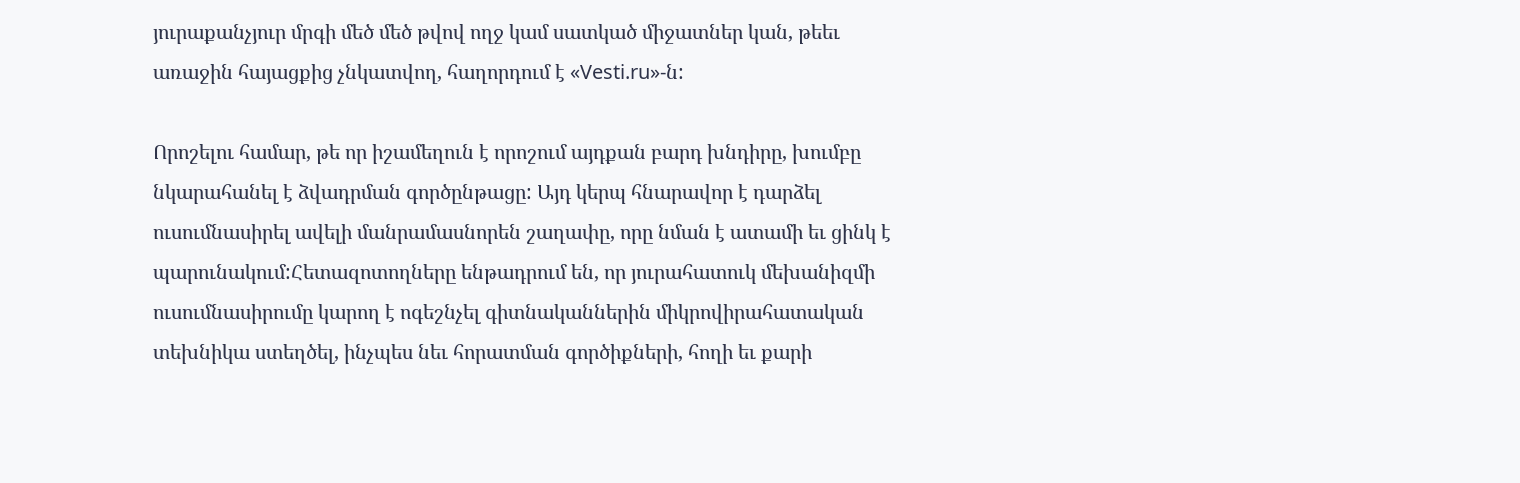յուրաքանչյուր մրգի մեծ մեծ թվով ողջ կամ սատկած միջատներ կան, թեեւ առաջին հայացքից չնկատվող, հաղորդում է «Vesti.ru»-ն:

Որոշելու համար, թե որ իշամեղուն է որոշում այդքան բարդ խնդիրը, խումբը նկարահանել է ձվադրման գործընթացը: Այդ կերպ հնարավոր է դարձել ուսումնասիրել ավելի մանրամասնորեն շաղափը, որը նման է ատամի եւ ցինկ է պարունակում:Հետազոտողները ենթադրում են, որ յուրահատուկ մեխանիզմի ուսումնասիրումը կարող է ոգեշնչել գիտնականներին միկրովիրահատական տեխնիկա ստեղծել, ինչպես նեւ հորատման գործիքների, հողի եւ քարի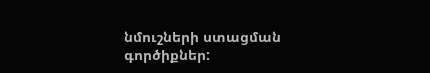նմուշների ստացման գործիքներ: